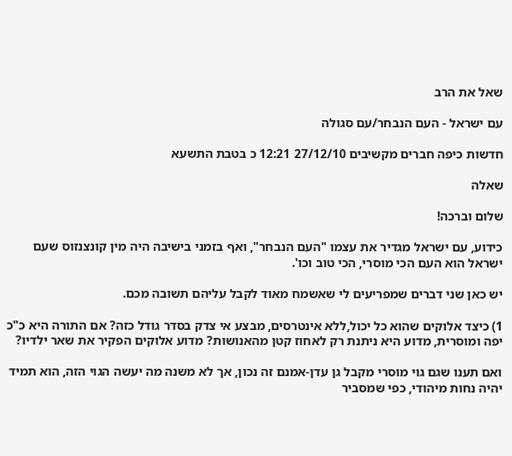שאל את הרב

עם ישראל - העם הנבחר/עם סגולה

חדשות כיפה חברים מקשיבים 27/12/10 12:21 כ בטבת התשעא

שאלה

שלום וברכה!

כידוע, עם ישראל מגדיר את עצמו "העם הנבחר", ואף בזמני בישיבה היה מין קונצנזוס שעם ישראל הוא העם הכי מוסרי, הכי טוב וכו'.

יש כאן שני דברים שמפריעים לי שאשמח מאוד לקבל עליהם תשובה מכם.

1) כיצד אלוקים שהוא כל יכול,ללא אינטרסים, מבצע אי צדק בסדר גודל כזה? אם התורה היא כ"כ יפה ומוסרית, מדוע היא ניתנת רק לאחוז קטן מהאנושות? מדוע אלוקים הפקיר את שאר ילדיו?

ואם תענו שגם גוי מוסרי מקבל גן עדן-אמנם זה נכון, אך לא משנה מה יעשה הגוי הזה, הוא תמיד יהיה נחות מיהודי, כפי שמסביר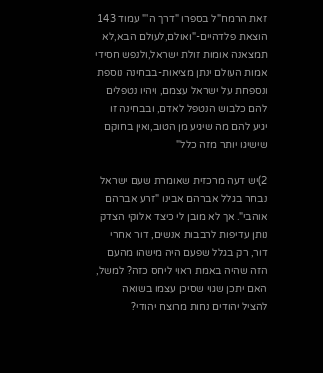זאת הרמח"ל בספרו "דרך ה'" עמוד 143 הוצאת פלדהיים-"ואולם,לעולם הבא,לא תמצאנה אומות זולת ישראל,ולנפש חסידי אמות העולם ינתן מציאות-בבחינה נוספת ונספחת על ישראל עצמם, ויהיו נטפלים להם כלבוש הנטפל לאדם, ובבחינה זו יגיע להם מה שיגיע מן הטוב,ואין בחוקם שישיגו יותר מזה כלל"

2)יש דעה מרכזית שאומרת שעם ישראל נבחר בגלל אברהם אבינו "זרע אברהם אוהבי". אך לא מובן לי כיצד אלוקי הצדק נותן עדיפות לרבבות אנשים, דור אחרי דור, רק בגלל שפעם היה מישהו מהעם הזה שהיה באמת ראוי ליחס כזה? למשל, האם יתכן שגוי שסיכן עצמו בשואה להציל יהודים נחות מרוצח יהודי?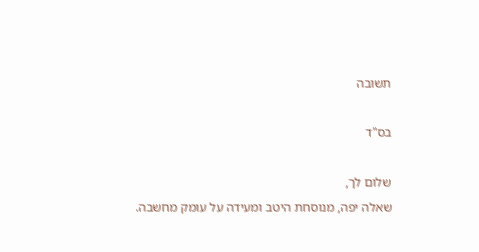תשובה

בס"ד

שלום לך,
שאלה יפה, מנוסחת היטב ומעידה על עומק מחשבה.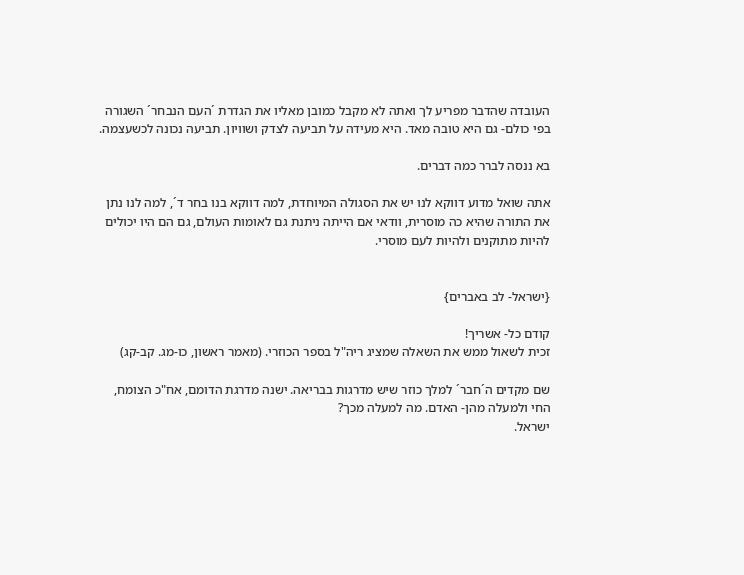העובדה שהדבר מפריע לך ואתה לא מקבל כמובן מאליו את הגדרת ´העם הנבחר´ השגורה בפי כולם- גם היא טובה מאד. היא מעידה על תביעה לצדק ושוויון. תביעה נכונה לכשעצמה.

בא ננסה לברר כמה דברים.

אתה שואל מדוע דווקא לנו יש את הסגולה המיוחדת, למה דווקא בנו בחר ד´, למה לנו נתן את התורה שהיא כה מוסרית, וודאי אם הייתה ניתנת גם לאומות העולם, גם הם היו יכולים להיות מתוקנים ולהיות לעם מוסרי.


{ישראל- לב באברים}

קודם כל- אשריך!
זכית לשאול ממש את השאלה שמציג ריה"ל בספר הכוזרי. (מאמר ראשון, כו-מג. קב-קג)

שם מקדים ה´חבר´ למלך כוזר שיש מדרגות בבריאה. ישנה מדרגת הדומם, אח"כ הצומח, החי ולמעלה מהן- האדם. מה למעלה מכך?
ישראל.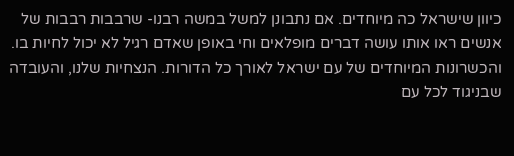כיוון שישראל כה מיוחדים. אם נתבונן למשל במשה רבנו- שרבבות רבבות של אנשים ראו אותו עושה דברים מופלאים וחי באופן שאדם רגיל לא יכול לחיות בו.
והכשרונות המיוחדים של עם ישראל לאורך כל הדורות. הנצחיות שלנו, והעובדה שבניגוד לכל עם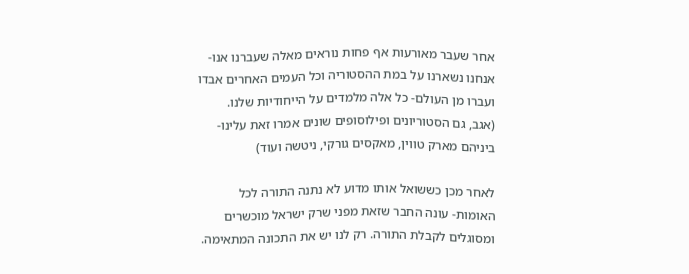אחר שעבר מאורעות אף פחות נוראים מאלה שעברנו אנו- אנחנו נשארנו על במת ההסטוריה וכל העמים האחרים אבדו ועברו מן העולם- כל אלה מלמדים על הייחודיות שלנו.
(אגב, גם הסטוריונים ופילוסופים שונים אמרו זאת עלינו- ביניהם מארק טווין, מאקסים גורקי, ניטשה ועוד)

לאחר מכן כששואל אותו מדוע לא נתנה התורה לכל האומות- עונה החבר שזאת מפני שרק ישראל מוכשרים ומסוגלים לקבלת התורה. רק לנו יש את התכונה המתאימה.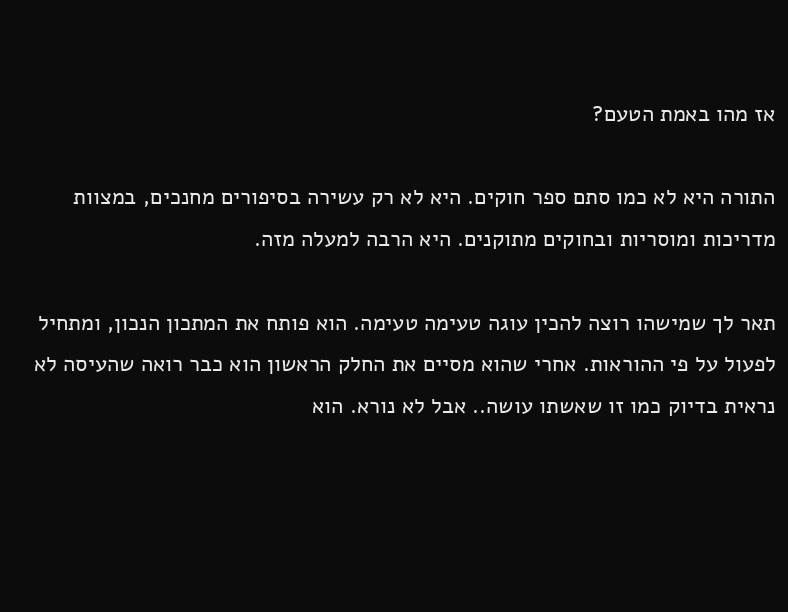אז מהו באמת הטעם?

התורה היא לא כמו סתם ספר חוקים. היא לא רק עשירה בסיפורים מחנכים, במצוות מדריכות ומוסריות ובחוקים מתוקנים. היא הרבה למעלה מזה.

תאר לך שמישהו רוצה להכין עוגה טעימה טעימה. הוא פותח את המתכון הנכון, ומתחיל לפעול על פי ההוראות. אחרי שהוא מסיים את החלק הראשון הוא כבר רואה שהעיסה לא נראית בדיוק כמו זו שאשתו עושה.. אבל לא נורא. הוא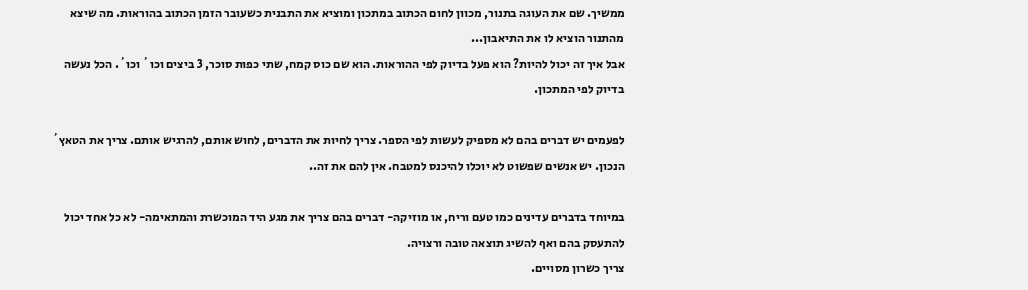ממשיך. שם את העוגה בתנור, מכוון לחום הכתוב במתכון ומוציא את התבנית כשעובר הזמן הכתוב בהוראות. מה שיצא מהתנור הוציא לו את התיאבון...
אבל איך זה יכול להיות? הוא פעל בדיוק לפי ההוראות. הוא שם כוס קמח, שתי כפות סוכר, 3 ביצים וכו´ וכו´. הכל נעשה בדיוק לפי המתכון.

לפעמים יש דברים בהם לא מספיק לעשות לפי הספר. צריך לחיות את הדברים, לחוש אותם, להרגיש אותם. צריך את הטאץ´ הנכון. יש אנשים שפשוט לא יוכלו להיכנס למטבח. אין להם את זה..

במיוחד בדברים עדינים כמו טעם וריח, או מוזיקה- דברים בהם צריך את מגע היד המוכשרת והמתאימה- לא כל אחד יכול להתעסק בהם ואף להשיג תוצאה טובה ורצויה.
צריך כשרון מסויים.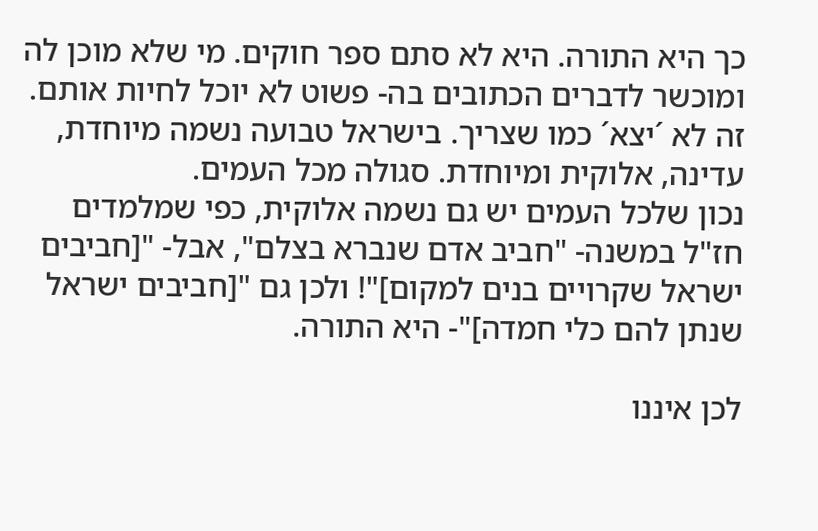כך היא התורה. היא לא סתם ספר חוקים. מי שלא מוכן לה ומוכשר לדברים הכתובים בה- פשוט לא יוכל לחיות אותם. זה לא ´יצא´ כמו שצריך. בישראל טבועה נשמה מיוחדת, עדינה, אלוקית ומיוחדת. סגולה מכל העמים.
נכון שלכל העמים יש גם נשמה אלוקית, כפי שמלמדים חז"ל במשנה- "חביב אדם שנברא בצלם", אבל- "[חביבים ישראל שקרויים בנים למקום]"! ולכן גם "[חביבים ישראל שנתן להם כלי חמדה]"- היא התורה.

לכן איננו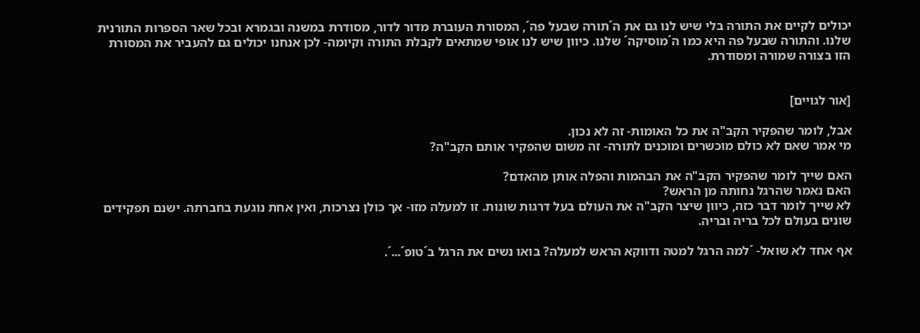יכולים לקיים את התורה בלי שיש לנו גם את ה´תורה שבעל פה´, המסורת העוברת מדור לדור, מסודרת במשנה ובגמרא ובכל שאר הספרות התורנית שלנו. והתורה שבעל פה היא כמו ה´מוסיקה´ שלנו. כיוון שיש לנו אופי שמתאים לקבלת התורה וקיומה- לכן אנחנו יכולים גם להעביר את המסורת הזו בצורה שמורה ומסודרת.


[אור לגויים]

אבל, לומר שהפקיר הקב"ה את כל האומות- זה לא נכון.
מי אמר שאם לא כולם מוכשרים ומוכנים לתורה- זה משום שהפקיר אותם הקב"ה?

האם שייך לומר שהפקיר הקב"ה את הבהמות והפלה אותן מהאדם?
האם נאמר שהרגל נחותה מן הראש?
לא שייך לומר דבר כזה, כיוון שיצר הקב"ה את העולם בעל דרגות שונות. זו למעלה מזו- אך כולן נצרכות, ואין אחת נוגעת בחברתה. ישנם תפקידים שונים בעולם לכל בריה ובריה.

אף אחד לא שואל- ´למה הרגל למטה ודווקא הראש למעלה? בואו נשים את הרגל ב´טופ´...´.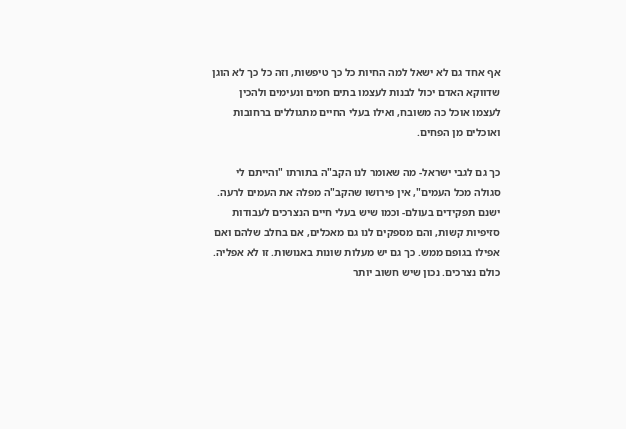אף אחד גם לא ישאל למה החיות כל כך טיפשות, וזה כל כך לא הוגן שדווקא האדם יכול לבנות לעצמו בתים חמים ונעימים ולהכין לעצמו אוכל כה משובח, ואילו בעלי החיים מתגוללים ברחובות ואוכלים מן הפחים.

כך גם לגבי ישראל- מה שאומר לנו הקב"ה בתורתו "והייתם לי סגולה מכל העמים", אין פירושו שהקב"ה מפלה את העמים לרעה.
ישנם תפקידים בעולם- וכמו שיש בעלי חיים הנצרכים לעבודות סזיפיות קשות, והם מספקים לנו גם מאכלים, אם בחלב שלהם ואם אפילו בגופם ממש. כך גם יש מעלות שונות באנושות. זו לא אפליה.
כולם נצרכים. נכון שיש חשוב יותר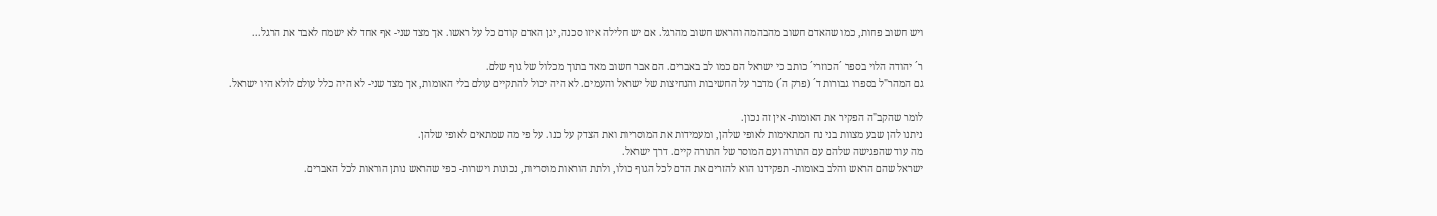ויש חשוב פחות, כמו שהאדם חשוב מהבהמה והראש חשוב מהרגל. אם יש חלילה איזו סכנה, יגן האדם קודם כל על ראשו. אך מצד שני- אף אחד לא ישמח לאבד את הרגל...

ר´ יהודה הלוי בספר ´הכוזרי´ כותב כי ישראל הם כמו לב באברים. הם אבר חשוב מאד בתוך מכלול של גוף שלם.
גם המהר"ל בספרו גבורות ד´ (פרק ה´) מדבר על החשיבות והנחיצות של ישראל והעמים. לא היה יכול להתקיים עולם בלי האומות, אך מצד שני- לא היה כלל עולם לולא היו ישראל.

לומר שהקב"ה הפקיר את האומות- אין זה נכון.
ניתנו להן שבע מצוות בני נח המתאימות לאופי שלהן, ומעמידות את המוסריות ואת הצדק על כנו. על פי מה שמתאים לאופי שלהן.
מה עוד שהפגישה שלהם עם התורה ועם המוסר של התורה קיים. דרך ישראל.
ישראל שהם הראש והלב באומות- תפקידנו הוא להזרים את הדם לכל הגוף כולו, ולתת הוראות מוסריות, נכונות וישרות- כפי שהראש נותן הוראות לכל האברים.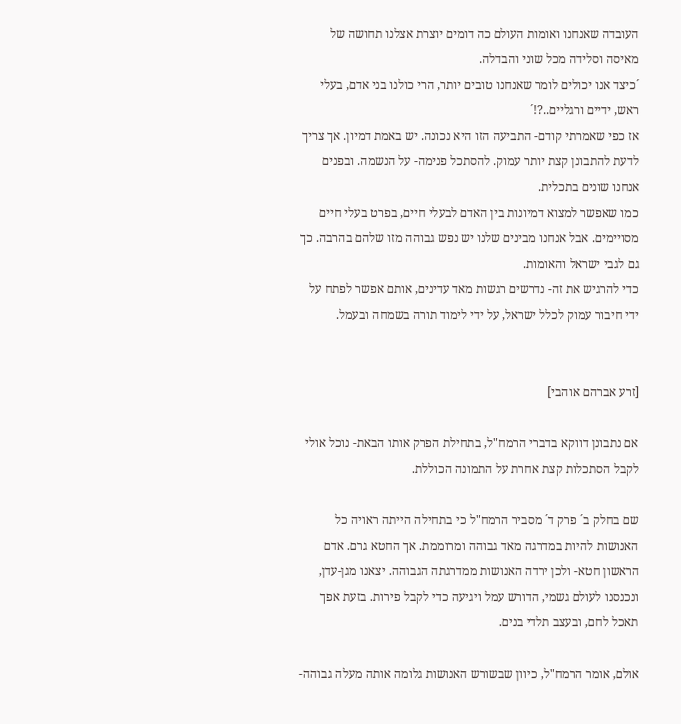העובדה שאנחנו ואומות העולם כה דומים יוצרת אצלנו תחושה של מאיסה וסלידה מכל שוני והבדלה.
´כיצד אנו יכולים לומר שאנחנו טובים יותר, הרי כולנו בני אדם, בעלי ראש, ידיים ורגליים..?!´
אז כפי שאמרתי קודם- התביעה הזו היא נכונה. יש באמת דמיון. אך צריך לדעת להתבונן קצת יותר עמוק. להסתכל פנימה- על הנשמה. ובפנים אנחנו שונים בתכלית.
כמו שאפשר למצוא דמיונות בין האדם לבעלי חיים, בפרט בעלי חיים מסויימים. אבל אנחנו מבינים שלנו יש נפש גבוהה מזו שלהם בהרבה. כך גם לגבי ישראל והאומות.
כדי להרגיש את זה- נדרשים רגשות מאד עדינים, אותם אפשר לפתח על ידי חיבור עמוק לכלל ישראל, על ידי לימוד תורה בשמחה ובעמל.


[זרע אברהם אוהבי]

אם נתבונן דווקא בדברי הרמח"ל, בתחילת הפרק אותו הבאת- נוכל אולי לקבל הסתכלות קצת אחרת על התמונה הכוללת.

שם בחלק ב´ פרק ד´ מסביר הרמח"ל כי בתחילה הייתה ראויה כל האנושות להיות במדרגה מאד גבוהה ומרוממת. אך החטא גרם. אדם הראשון חטא- ולכן ירדה האנושות ממדרגתה הגבוהה. יצאנו מגן-עדן, ונכנסנו לעולם גשמי, הדורש עמל ויגיעה כדי לקבל פירות. בזעת אפך תאכל לחם, ובעצב תלדי בנים.

אולם, אומר הרמח"ל, כיוון שבשורש האנושות גלומה אותה מעלה גבוהה-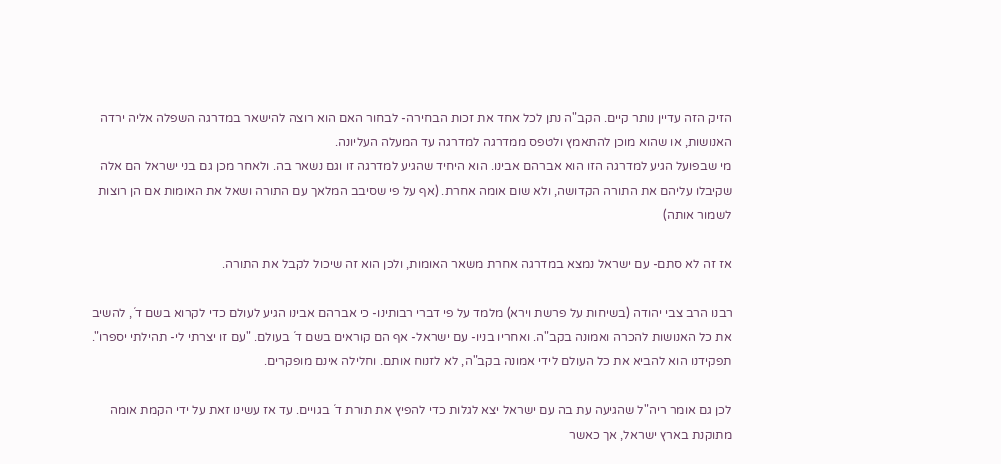הזיק הזה עדיין נותר קיים. הקב"ה נתן לכל אחד את זכות הבחירה- לבחור האם הוא רוצה להישאר במדרגה השפלה אליה ירדה האנושות, או שהוא מוכן להתאמץ ולטפס ממדרגה למדרגה עד המעלה העליונה.
מי שבפועל הגיע למדרגה הזו הוא אברהם אבינו. הוא היחיד שהגיע למדרגה זו וגם נשאר בה. ולאחר מכן גם בני ישראל הם אלה שקיבלו עליהם את התורה הקדושה, ולא שום אומה אחרת. (אף על פי שסיבב המלאך עם התורה ושאל את האומות אם הן רוצות לשמור אותה)

אז זה לא סתם- עם ישראל נמצא במדרגה אחרת משאר האומות, ולכן הוא זה שיכול לקבל את התורה.

רבנו הרב צבי יהודה (בשיחות על פרשת וירא) מלמד על פי דברי רבותינו- כי אברהם אבינו הגיע לעולם כדי לקרוא בשם ד´, להשיב את כל האנושות להכרה ואמונה בקב"ה. ואחריו בניו- עם ישראל- אף הם קוראים בשם ד´ בעולם. "עם זו יצרתי לי- תהילתי יספרו". תפקידנו הוא להביא את כל העולם לידי אמונה בקב"ה, לא לזנוח אותם. וחלילה אינם מופקרים.

לכן גם אומר ריה"ל שהגיעה עת בה עם ישראל יצא לגלות כדי להפיץ את תורת ד´ בגויים. עד אז עשינו זאת על ידי הקמת אומה מתוקנת בארץ ישראל, אך כאשר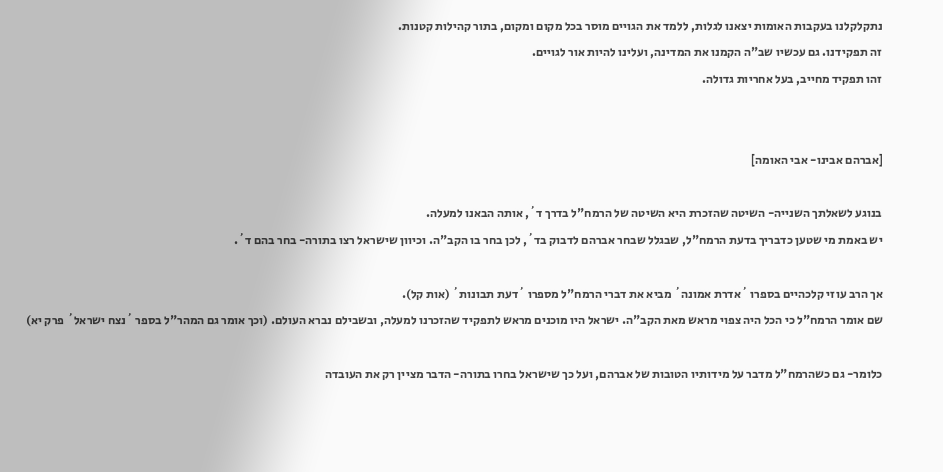נתקלקלנו בעקבות האומות יצאנו לגלות, ללמד את הגויים מוסר בכל מקום ומקום, בתור קהילות קטנות.
זה תפקידנו. גם עכשיו שב"ה הקמנו את המדינה, ועלינו להיות אור לגויים.
זהו תפקיד מחייב, בעל אחריות גדולה.


[אברהם אבינו- אבי האומה]

בנוגע לשאלתך השנייה- השיטה שהזכרת היא השיטה של הרמח"ל בדרך ד´, אותה הבאנו למעלה.
יש באמת מי שטען כדבריך בדעת הרמח"ל, שבגלל שבחר אברהם לדבוק בד´, לכן בחר בו הקב"ה. וכיוון שישראל רצו בתורה- בחר בהם ד´.

אך הרב עוזי קלכהיים בספרו ´אדרת אמונה´ מביא את דברי הרמח"ל מספרו ´דעת תבונות´ (אות קל).
שם אומר הרמח"ל כי הכל היה צפוי מראש מאת הקב"ה. ישראל היו מוכנים מראש לתפקיד שהזכרנו למעלה, ובשבילם נברא העולם. (וכך אומר גם המהר"ל בספר ´נצח ישראל´ פרק יא)

כלומר- גם כשהרמח"ל מדבר על מידותיו הטובות של אברהם, ועל כך שישראל בחרו בתורה- הדבר מציין רק את העובדה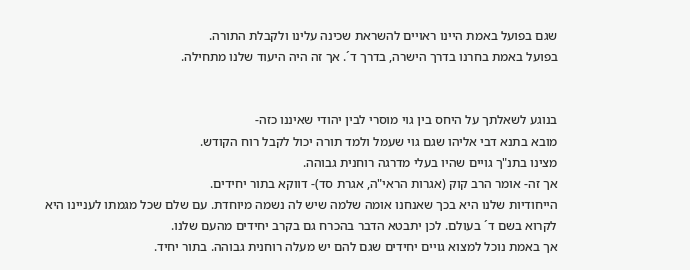שגם בפועל באמת היינו ראויים להשראת שכינה עלינו ולקבלת התורה.
בפועל באמת בחרנו בדרך הישרה, בדרך ד´. אך זה היה היעוד שלנו מתחילה.


בנוגע לשאלתך על היחס בין גוי מוסרי לבין יהודי שאיננו כזה-
מובא בתנא דבי אליהו שגם גוי שעמל ולמד תורה יכול לקבל רוח הקודש.
מצינו בתנ"ך גויים שהיו בעלי מדרגה רוחנית גבוהה.
אך זה- אומר הרב קוק (אגרות הראי"ה, אגרת סד)- דווקא בתור יחידים.
הייחודיות שלנו היא בכך שאנחנו אומה שלמה שיש לה נשמה מיוחדת. עם שלם שכל מגמתו לעניינו היא לקרוא בשם ד´ בעולם. לכן יתבטא הדבר בהכרח גם בקרב יחידים מהעם שלנו.
אך באמת נוכל למצוא גויים יחידים שגם להם יש מעלה רוחנית גבוהה. בתור יחיד.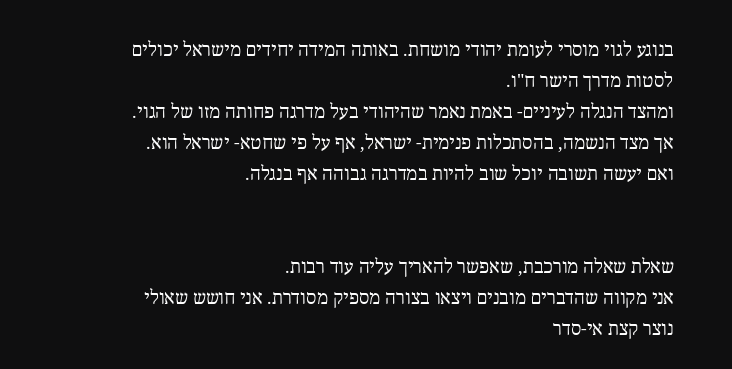בנוגע לגוי מוסרי לעומת יהודי מושחת. באותה המידה יחידים מישראל יכולים לסטות מדרך הישר ח"ו.
ומהצד הנגלה לעיניים- באמת נאמר שהיהודי בעל מדרגה פחותה מזו של הגוי.
אך מצד הנשמה, בהסתכלות פנימית- ישראל, אף על פי שחטא- ישראל הוא. ואם יעשה תשובה יוכל שוב להיות במדרגה גבוהה אף בנגלה.


שאלת שאלה מורכבת, שאפשר להאריך עליה עוד רבות.
אני מקווה שהדברים מובנים ויצאו בצורה מספיק מסודרת. אני חושש שאולי נוצר קצת אי-סדר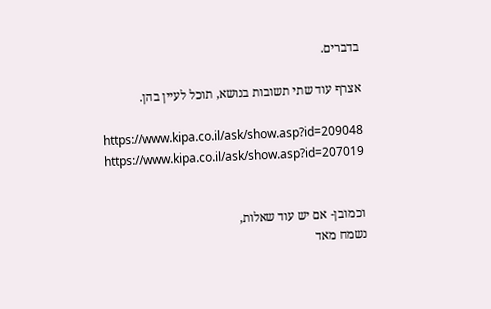בדברים.

אצרף עוד שתי תשובות בנושא, תוכל לעיין בהן.

https://www.kipa.co.il/ask/show.asp?id=209048
https://www.kipa.co.il/ask/show.asp?id=207019


וכמובן- אם יש עוד שאלות,
נשמח מאד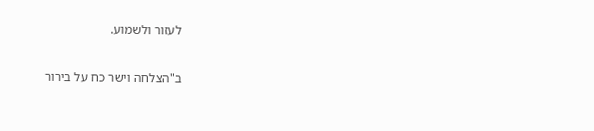לעזור ולשמוע.

ב"הצלחה וישר כח על בירור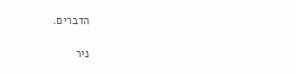הדברים.

ניר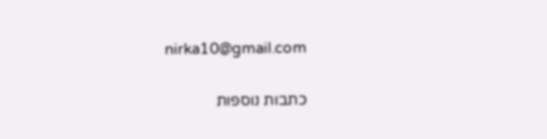nirka10@gmail.com

כתבות נוספות